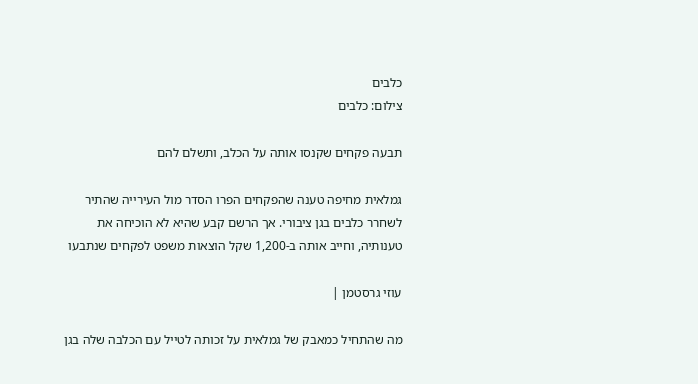כלבים
צילום: כלבים

תבעה פקחים שקנסו אותה על הכלב, ותשלם להם

גמלאית מחיפה טענה שהפקחים הפרו הסדר מול העירייה שהתיר לשחרר כלבים בגן ציבורי. אך הרשם קבע שהיא לא הוכיחה את טענותיה, וחייב אותה ב-1,200 שקל הוצאות משפט לפקחים שנתבעו

עוזי גרסטמן |

מה שהתחיל כמאבק של גמלאית על זכותה לטייל עם הכלבה שלה בגן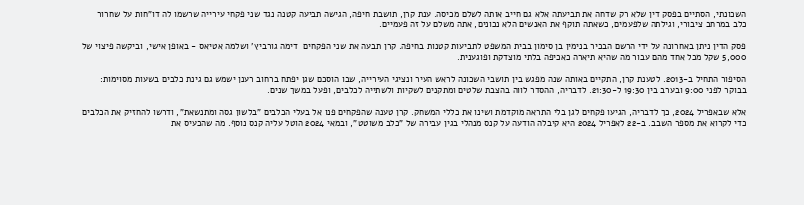השכונתי, הסתיים בפסק דין שלא רק שדחה את תביעתה אלא גם חייב אותה לשלם מכיסה. ענת קרן, תושבת חיפה, הגישה תביעה קטנה נגד שני פקחי עירייה שרשמו לה דו"חות על שחרור כלב במרחב ציבורי, וגילתה שלפעמים, כשאתה תוקף את האנשים הלא נכונים, אתה משלם על זה פעמיים.

פסק הדין ניתן באחרונה על ידי הרשם הבכיר בנימין בן סימון בבית המשפט לתביעות קטנות בחיפה. קרן תבעה את שני הפקחים  דימה גורביץ' ושלמה אטיאס - באופן אישי, וביקשה פיצוי של 5,000 שקל מכל אחד מהם עבור מה שהיא תיארה כאכיפה בלתי מוצדקת ופוגענית.

הסיפור התחיל ב-2013. לטענת קרן, התקיים באותה שנה מפגש בין תושבי השכונה לראש העיר ונציגי העירייה, שבו הוסכם שגן יפתח ברחוב רענן ישמש גם גינת כלבים בשעות מסוימות: בבוקר לפני 9:00 ובערב בין 19:30 ל-21:30. לדבריה, ההסדר לווה בהצבת שלטים ומתקנים לשקיות ולשתייה לכלבים, ופעל במשך שנים.

אלא שבאפריל 2024, כך לדבריה, הגיעו פקחים לגן בלי התראה מוקדמת ושינו את כללי המשחק. קרן טענה שהפקחים פנו אל בעלי הכלבים "בלשון גסה ומתנשאת", ודרשו להחזיק את הכלבים כדי לקרוא את מספר השבב. ב-22 לאפריל 2024 היא קיבלה הודעה על קנס מנהלי בגין עבירה של "כלב משוטט", ובמאי 2024 הוטל עליה קנס נוסף. מה שהכעיס את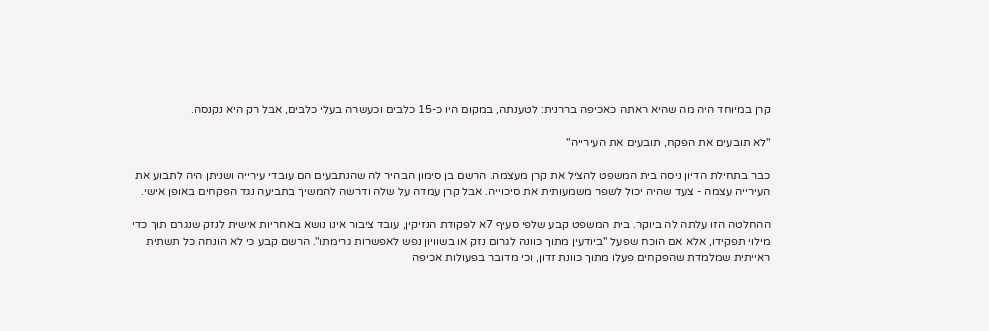קרן במיוחד היה מה שהיא ראתה כאכיפה בררנית: לטענתה, במקום היו כ-15 כלבים וכעשרה בעלי כלבים, אבל רק היא נקנסה.

"לא תובעים את הפקח, תובעים את העירייה"

כבר בתחילת הדיון ניסה בית המשפט להציל את קרן מעצמה. הרשם בן סימון הבהיר לה שהנתבעים הם עובדי עירייה ושניתן היה לתבוע את העירייה עצמה - צעד שהיה יכול לשפר משמעותית את סיכוייה. אבל קרן עמדה על שלה ודרשה להמשיך בתביעה נגד הפקחים באופן אישי.

ההחלטה הזו עלתה לה ביוקר. בית המשפט קבע שלפי סעיף 7א לפקודת הנזיקין, עובד ציבור אינו נושא באחריות אישית לנזק שנגרם תוך כדי מילוי תפקידו, אלא אם הוכח שפעל "ביודעין מתוך כוונה לגרום נזק או בשוויון נפש לאפשרות גרימתו". הרשם קבע כי לא הונחה כל תשתית ראייתית שמלמדת שהפקחים פעלו מתוך כוונת זדון, וכי מדובר בפעולות אכיפה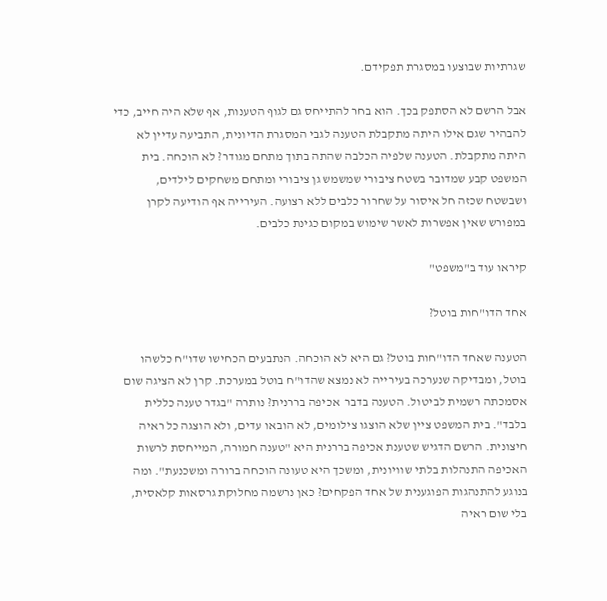שגרתיות שבוצעו במסגרת תפקידם.

אבל הרשם לא הסתפק בכך. הוא בחר להתייחס גם לגוף הטענות, אף שלא היה חייב, כדי להבהיר שגם אילו היתה מתקבלת הטענה לגבי המסגרת הדיונית, התביעה עדיין לא היתה מתקבלת. הטענה שלפיה הכלבה שהתה בתוך מתחם מגודר? לא הוכחה. בית המשפט קבע שמדובר בשטח ציבורי שמשמש גן ציבורי ומתחם משחקים לילדים, ושבשטח שכזה חל איסור על שחרור כלבים ללא רצועה. העירייה אף הודיעה לקרן במפורש שאין אפשרות לאשר שימוש במקום כגינת כלבים.

קיראו עוד ב"משפט"

אחד הדו"חות בוטל?

הטענה שאחד הדו"חות בוטל? גם היא לא הוכחה. הנתבעים הכחישו שדו"ח כלשהו בוטל, ומבדיקה שנערכה בעירייה לא נמצא שהדו"ח בוטל במערכת. קרן לא הציגה שום אסמכתה רשמית לביטול. הטענה בדבר  אכיפה בררנית? נותרה "בגדר טענה כללית בלבד". בית המשפט ציין שלא הוצגו צילומים, לא הובאו עדים, ולא הוצגה כל ראיה חיצונית. הרשם הדגיש שטענת אכיפה בררנית היא "טענה חמורה, המייחסת לרשות האכיפה התנהלות בלתי שוויונית, ומשכך היא טעונה הוכחה ברורה ומשכנעת". ומה בנוגע להתנהגות הפוגענית של אחד הפקחים? כאן נרשמה מחלוקת גרסאות קלאסית, בלי שום ראיה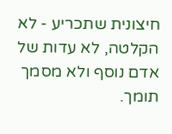חיצונית שתכריע - לא הקלטה, לא עדות של אדם נוסף ולא מסמך תומך.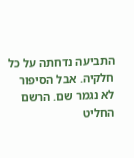התביעה נדחתה על כל חלקיה. אבל הסיפור לא נגמר שם. הרשם החליט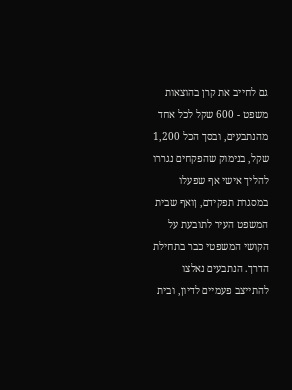גם לחייב את קרן בהוצאות משפט - 600 שקל לכל אחד מהנתבעים, ובסך הכל 1,200 שקל, בנימוק שהפקחים נגררו להליך אישי אף שפעלו במסגרת תפקידם, ןואף שבית המשפט העיר לתובעת על הקושי המשפטי כבר בתחילת הדרך. הנתבעים נאלצו להתייצב פעמיים לדיון, ובית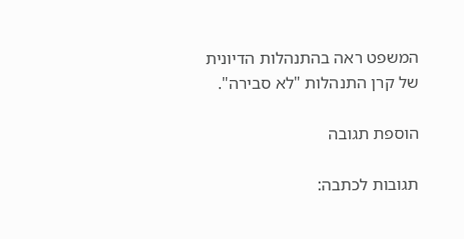המשפט ראה בהתנהלות הדיונית של קרן התנהלות "לא סבירה".

הוספת תגובה

תגובות לכתבה: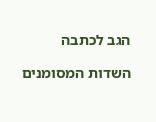הגב לכתבה

השדות המסומנים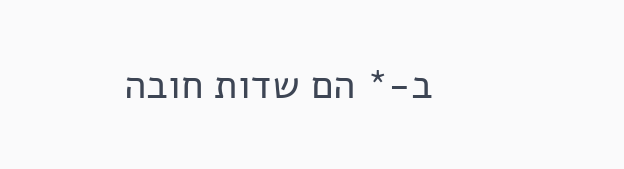ב-* הם שדות חובה